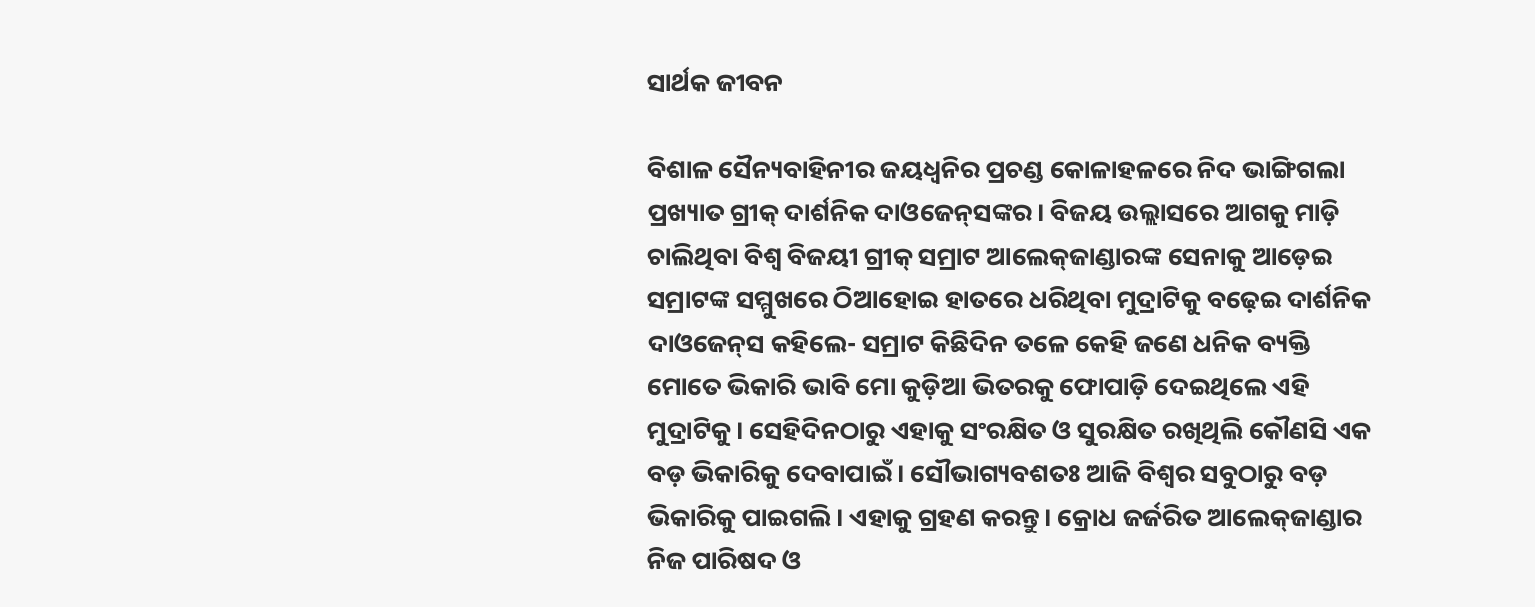ସାର୍ଥକ ଜୀବନ

ବିଶାଳ ସୈନ୍ୟବାହିନୀର ଜୟଧ୍ବନିର ପ୍ରଚଣ୍ଡ କୋଳାହଳରେ ନିଦ ଭାଙ୍ଗିଗଲା ପ୍ରଖ୍ୟାତ ଗ୍ରୀକ୍‌ ଦାର୍ଶନିକ ଦାଓଜେନ୍‌ସଙ୍କର। ବିଜୟ ଉଲ୍ଲାସରେ ଆଗକୁ ମାଡ଼ି ଚାଲିଥିବା ବିଶ୍ୱ ବିଜୟୀ ଗ୍ରୀକ୍‌ ସମ୍ରାଟ ଆଲେକ୍‌ଜାଣ୍ଡାରଙ୍କ ସେନାକୁ ଆଡ଼େଇ ସମ୍ରାଟଙ୍କ ସମ୍ମୁଖରେ ଠିଆହୋଇ ହାତରେ ଧରିଥିବା ମୁଦ୍ରାଟିକୁ ବଢ଼େଇ ଦାର୍ଶନିକ ଦାଓଜେନ୍‌ସ କହିଲେ- ସମ୍ରାଟ କିଛିଦିନ ତଳେ କେହି ଜଣେ ଧନିକ ବ୍ୟକ୍ତି ମୋତେ ଭିକାରି ଭାବି ମୋ କୁଡ଼ିଆ ଭିତରକୁ ଫୋପାଡ଼ି ଦେଇଥିଲେ ଏହି ମୁଦ୍ରାଟିକୁ। ସେହିଦିନଠାରୁ ଏହାକୁ ସଂରକ୍ଷିତ ଓ ସୁରକ୍ଷିତ ରଖିଥିଲି କୌଣସି ଏକ ବଡ଼ ଭିକାରିକୁ ଦେବାପାଇଁ। ସୌଭାଗ୍ୟବଶତଃ ଆଜି ବିଶ୍ୱର ସବୁଠାରୁ ବଡ଼ ଭିକାରିକୁ ପାଇଗଲି। ଏହାକୁ ଗ୍ରହଣ କରନ୍ତୁ। କ୍ରୋଧ ଜର୍ଜରିତ ଆଲେକ୍‌ଜାଣ୍ଡାର ନିଜ ପାରିଷଦ ଓ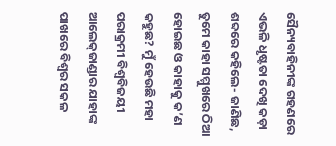ସୈନ୍ୟବାହିନୀଙ୍କ ଗହଣରେ ଏଭଳି ଧୃଷ୍ଟତା ଦେଖି କଡ଼ା ଶବ୍ଦରେ କହିଲେ- ଜାଣିଛ, ତୁମେ କାହା ସମ୍ମୁଖରେ ଠିଆ ହୋଇଛ ଓ କାହାକୁ କ’ଣ କହୁଛ? ମୁଁ ହେଉଛି ମହା ପରାକ୍ରମୀ ବିଶ୍ବବିଜୟୀ ଆଲେକ୍‌ଜାଣ୍ଡାର ଯାହାଙ୍କ ପାଖରେ ବିଶ୍ବର ସକଳ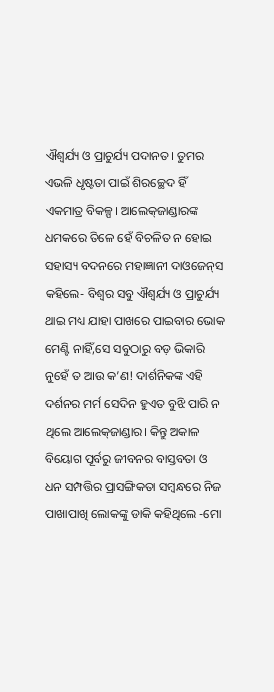ଐଶ୍ୱର୍ଯ୍ୟ ଓ ପ୍ରାଚୁର୍ଯ୍ୟ ପଦାନତ। ତୁମର ଏଭଳି ଧୃଷ୍ଟତା ପାଇଁ ଶିରଚ୍ଛେଦ ହିଁ ଏକମାତ୍ର ବିକଳ୍ପ। ଆଲେକ୍‌ଜାଣ୍ଡାରଙ୍କ ଧମକରେ ତିଳେ ହେଁ ବିଚଳିତ ନ ହୋଇ ସହାସ୍ୟ ବଦନରେ ମହାଜ୍ଞାନୀ ଦାଓଜେନ୍‌ସ କହିଲେ- ବିଶ୍ବର ସବୁ ଐଶ୍ୱର୍ଯ୍ୟ ଓ ପ୍ରାଚୁର୍ଯ୍ୟ ଥାଇ ମଧ୍ୟ ଯାହା ପାଖରେ ପାଇବାର ଭୋକ ମେଣ୍ଟି ନାହିଁ,ସେ ସବୁଠାରୁ ବଡ଼ ଭିକାରି ନୁହେଁ ତ ଆଉ କ’ଣ! ଦାର୍ଶନିକଙ୍କ ଏହି ଦର୍ଶନର ମର୍ମ ସେଦିନ ହୁଏତ ବୁଝି ପାରି ନ ଥିଲେ ଆଲେକ୍‌ଜାଣ୍ଡାର। କିନ୍ତୁ ଅକାଳ ବିୟୋଗ ପୂର୍ବରୁ ଜୀବନର ବାସ୍ତବତା ଓ ଧନ ସମ୍ପତ୍ତିର ପ୍ରାସଙ୍ଗିକତା ସମ୍ବନ୍ଧରେ ନିଜ ପାଖାପାଖି ଲୋକଙ୍କୁ ଡାକି କହିଥିଲେ -ମୋ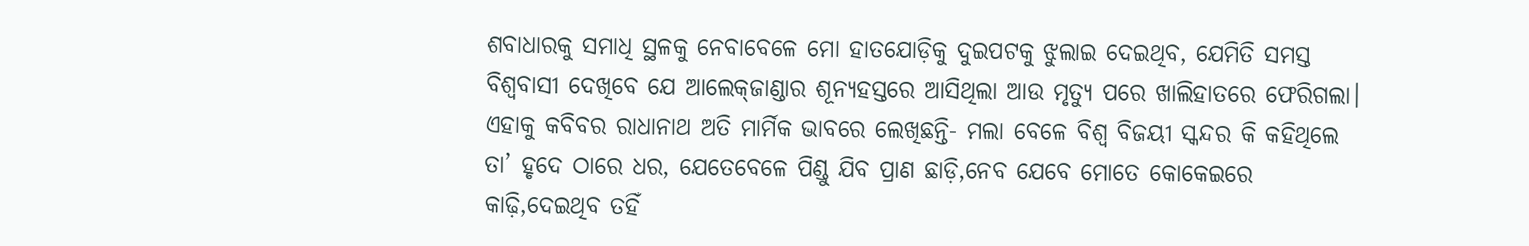ଶବାଧାରକୁ ସମାଧି ସ୍ଥଳକୁ ନେବାବେଳେ ମୋ ହାତଯୋଡ଼ିକୁ ଦୁଇପଟକୁ ଝୁଲାଇ ଦେଇଥିବ, ଯେମିତି ସମସ୍ତ ବିଶ୍ବବାସୀ ଦେଖିବେ ଯେ ଆଲେକ୍‌ଜାଣ୍ଡାର ଶୂନ୍ୟହସ୍ତରେ ଆସିଥିଲା ଆଉ ମୃତ୍ୟୁ ପରେ ଖାଲିହାତରେ ଫେରିଗଲା। ଏହାକୁ କବିବର ରାଧାନାଥ ଅତି ମାର୍ମିକ ଭାବରେ ଲେଖିଛନ୍ତି- ମଲା ବେଳେ ବିଶ୍ବ ବିଜୟୀ ସ୍କନ୍ଦର କି କହିଥିଲେ ତା’ ହୃଦେ ଠାରେ ଧର, ଯେତେବେଳେ ପିଣ୍ଡୁ ଯିବ ପ୍ରାଣ ଛାଡ଼ି,ନେବ ଯେବେ ମୋତେ କୋକେଇରେ କାଢ଼ି,ଦେଇଥିବ ତହିଁ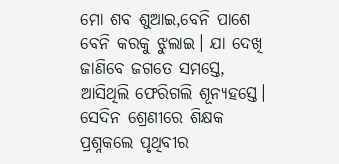ମୋ ଶବ ଶୁଆଇ,ବେନି ପାଶେ ବେନି କରକୁ ଝୁଲାଇ। ଯା ଦେଖି ଜାଣିବେ ଜଗତେ ସମସ୍ତେ, ଆସିଥିଲି ଫେରିଗଲି ଶୂନ୍ୟହସ୍ତେ।
ସେଦିନ ଶ୍ରେଣୀରେ ଶିକ୍ଷକ ପ୍ରଶ୍ନକଲେ ପୃଥିବୀର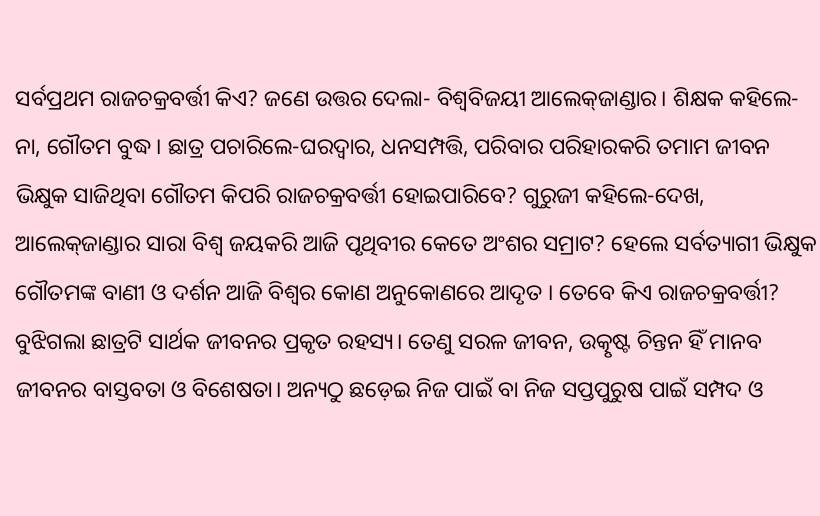ସର୍ବପ୍ରଥମ ରାଜଚକ୍ରବର୍ତ୍ତୀ କିଏ? ଜଣେ ଉତ୍ତର ଦେଲା- ବିଶ୍ବବିଜୟୀ ଆଲେକ୍‌ଜାଣ୍ଡାର। ଶିକ୍ଷକ କହିଲେ- ନା, ଗୌତମ ବୁଦ୍ଧ। ଛାତ୍ର ପଚାରିଲେ-ଘରଦ୍ୱାର, ଧନସମ୍ପତ୍ତି, ପରିବାର ପରିହାରକରି ତମାମ ଜୀବନ ଭିକ୍ଷୁକ ସାଜିଥିବା ଗୌତମ କିପରି ରାଜଚକ୍ରବର୍ତ୍ତୀ ହୋଇପାରିବେ? ଗୁରୁଜୀ କହିଲେ-ଦେଖ, ଆଲେକ୍‌ଜାଣ୍ଡାର ସାରା ବିଶ୍ବ ଜୟକରି ଆଜି ପୃଥିବୀର କେତେ ଅଂଶର ସମ୍ରାଟ? ହେଲେ ସର୍ବତ୍ୟାଗୀ ଭିକ୍ଷୁକ ଗୌତମଙ୍କ ବାଣୀ ଓ ଦର୍ଶନ ଆଜି ବିଶ୍ୱର କୋଣ ଅନୁକୋଣରେ ଆଦୃତ । ତେବେ କିଏ ରାଜଚକ୍ରବର୍ତ୍ତୀ? ବୁଝିଗଲା ଛାତ୍ରଟି ସାର୍ଥକ ଜୀବନର ପ୍ରକୃତ ରହସ୍ୟ। ତେଣୁ ସରଳ ଜୀବନ, ଉତ୍କୃଷ୍ଟ ଚିନ୍ତନ ହିଁ ମାନବ ଜୀବନର ବାସ୍ତବତା ଓ ବିଶେଷତା। ଅନ୍ୟଠୁ ଛଡ଼େଇ ନିଜ ପାଇଁ ବା ନିଜ ସପ୍ତପୁରୁଷ ପାଇଁ ସମ୍ପଦ ଓ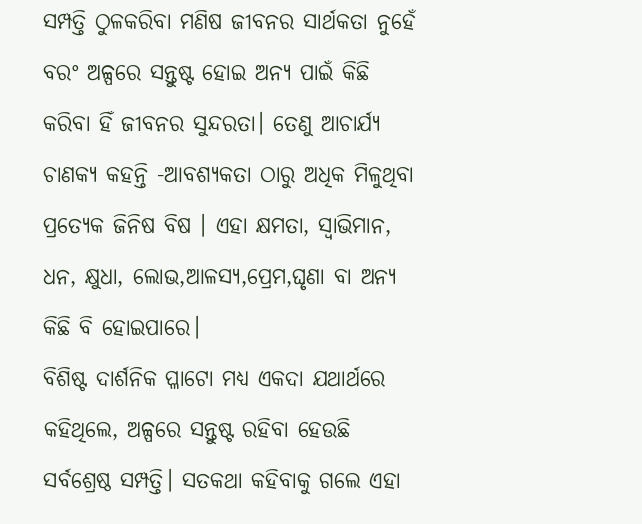ସମ୍ପତ୍ତି ଠୁଳକରିବା ମଣିଷ ଜୀବନର ସାର୍ଥକତା ନୁହେଁ ବରଂ ଅଳ୍ପରେ ସନ୍ତୁଷ୍ଟ ହୋଇ ଅନ୍ୟ ପାଇଁ କିଛି କରିବା ହିଁ ଜୀବନର ସୁନ୍ଦରତା। ତେଣୁ ଆଚାର୍ଯ୍ୟ ଚାଣକ୍ୟ କହନ୍ତି -ଆବଶ୍ୟକତା ଠାରୁ ଅଧିକ ମିଳୁଥିବା ପ୍ରତ୍ୟେକ ଜିନିଷ ବିଷ । ଏହା କ୍ଷମତା, ସ୍ବାଭିମାନ, ଧନ, କ୍ଷୁଧା, ଲୋଭ,ଆଳସ୍ୟ,ପ୍ରେମ,ଘୃଣା ବା ଅନ୍ୟ କିଛି ବି ହୋଇପାରେ।
ବିଶିଷ୍ଟ ଦାର୍ଶନିକ ପ୍ଳାଟୋ ମଧ୍ୟ ଏକଦା ଯଥାର୍ଥରେ କହିଥିଲେ, ଅଳ୍ପରେ ସନ୍ତୁଷ୍ଟ ରହିବା ହେଉଛି ସର୍ବଶ୍ରେଷ୍ଠ ସମ୍ପତ୍ତି। ସତକଥା କହିବାକୁ ଗଲେ ଏହା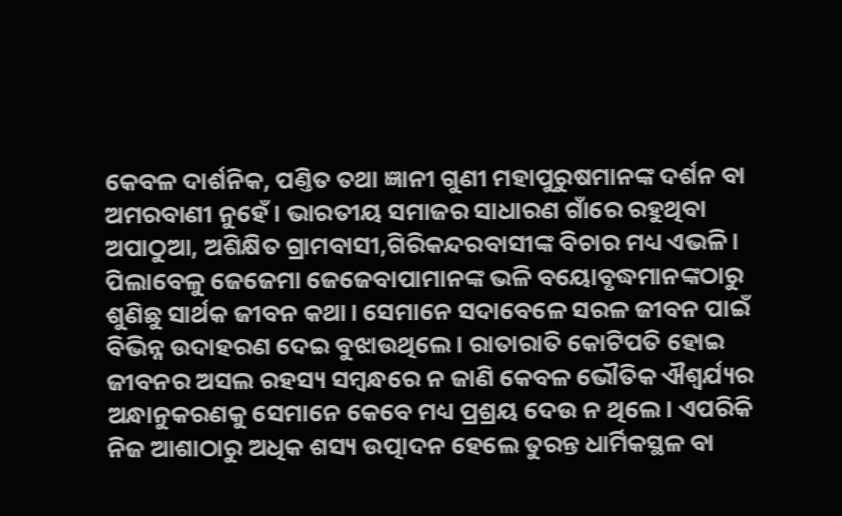କେବଳ ଦାର୍ଶନିକ, ପଣ୍ତିତ ତଥା ଜ୍ଞାନୀ ଗୁଣୀ ମହାପୁରୁଷମାନଙ୍କ ଦର୍ଶନ ବା ଅମରବାଣୀ ନୁହେଁ। ଭାରତୀୟ ସମାଜର ସାଧାରଣ ଗାଁରେ ରହୁଥିବା ଅପାଠୁଆ, ଅଶିକ୍ଷିତ ଗ୍ରାମବାସୀ,ଗିରିକନ୍ଦରବାସୀଙ୍କ ବିଚାର ମଧ୍ୟ ଏଭଳି। ପିଲାବେଳୁ ଜେଜେମା ଜେଜେବାପାମାନଙ୍କ ଭଳି ବୟୋବୃଦ୍ଧମାନଙ୍କଠାରୁ ଶୁଣିଛୁ ସାର୍ଥକ ଜୀବନ କଥା। ସେମାନେ ସଦାବେଳେ ସରଳ ଜୀବନ ପାଇଁ ବିଭିନ୍ନ ଉଦାହରଣ ଦେଇ ବୁଝାଉଥିଲେ। ରାତାରାତି କୋଟିପତି ହୋଇ ଜୀବନର ଅସଲ ରହସ୍ୟ ସମ୍ବନ୍ଧରେ ନ ଜାଣି କେବଳ ଭୌତିକ ଐଶ୍ୱର୍ଯ୍ୟର ଅନ୍ଧାନୁକରଣକୁ ସେମାନେ କେବେ ମଧ୍ୟ ପ୍ରଶ୍ରୟ ଦେଉ ନ ଥିଲେ। ଏପରିକି ନିଜ ଆଶାଠାରୁ ଅଧିକ ଶସ୍ୟ ଉତ୍ପାଦନ ହେଲେ ତୁରନ୍ତ ଧାର୍ମିକସ୍ଥଳ ବା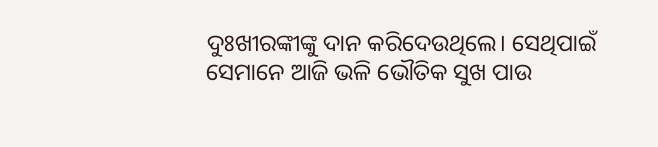ଦୁଃଖୀରଙ୍କୀଙ୍କୁ ଦାନ କରିଦେଉଥିଲେ। ସେଥିପାଇଁ ସେମାନେ ଆଜି ଭଳି ଭୌତିକ ସୁଖ ପାଉ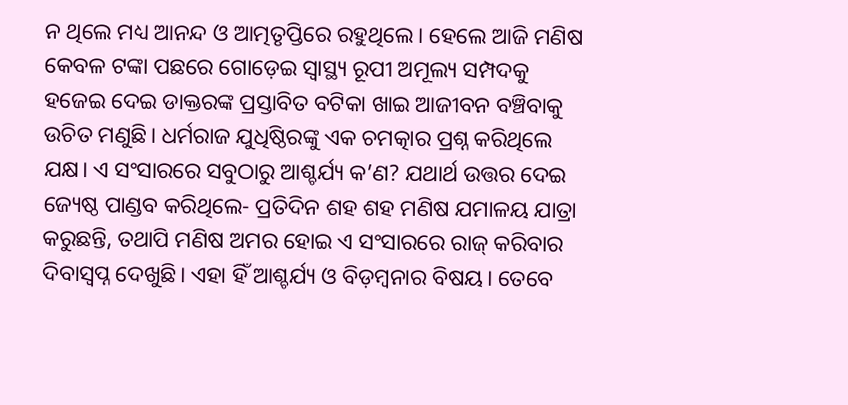ନ ଥିଲେ ମଧ୍ୟ ଆନନ୍ଦ ଓ ଆତ୍ମତୃପ୍ତିରେ ରହୁଥିଲେ। ହେଲେ ଆଜି ମଣିଷ କେବଳ ଟଙ୍କା ପଛରେ ଗୋଡ଼େଇ ସ୍ବାସ୍ଥ୍ୟ ରୂପୀ ଅମୂଲ୍ୟ ସମ୍ପଦକୁ ହଜେଇ ଦେଇ ଡାକ୍ତରଙ୍କ ପ୍ରସ୍ତାବିତ ବଟିକା ଖାଇ ଆଜୀବନ ବଞ୍ଚିବାକୁ ଉଚିତ ମଣୁଛି। ଧର୍ମରାଜ ଯୁଧିଷ୍ଠିରଙ୍କୁ ଏକ ଚମତ୍କାର ପ୍ରଶ୍ନ କରିଥିଲେ ଯକ୍ଷ। ଏ ସଂସାରରେ ସବୁଠାରୁ ଆଶ୍ଚର୍ଯ୍ୟ କ’ଣ? ଯଥାର୍ଥ ଉତ୍ତର ଦେଇ ଜ୍ୟେଷ୍ଠ ପାଣ୍ଡବ କରିଥିଲେ- ପ୍ରତିଦିନ ଶହ ଶହ ମଣିଷ ଯମାଳୟ ଯାତ୍ରା କରୁଛନ୍ତି, ତଥାପି ମଣିଷ ଅମର ହୋଇ ଏ ସଂସାରରେ ରାଜ୍‌ କରିବାର ଦିବାସ୍ବପ୍ନ ଦେଖୁଛି। ଏହା ହିଁ ଆଶ୍ଚର୍ଯ୍ୟ ଓ ବିଡ଼ମ୍ବନାର ବିଷୟ। ତେବେ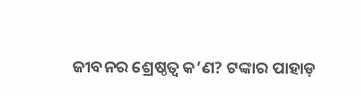ଜୀବନର ଶ୍ରେଷ୍ଠତ୍ୱ କ’ଣ? ଟଙ୍କାର ପାହାଡ଼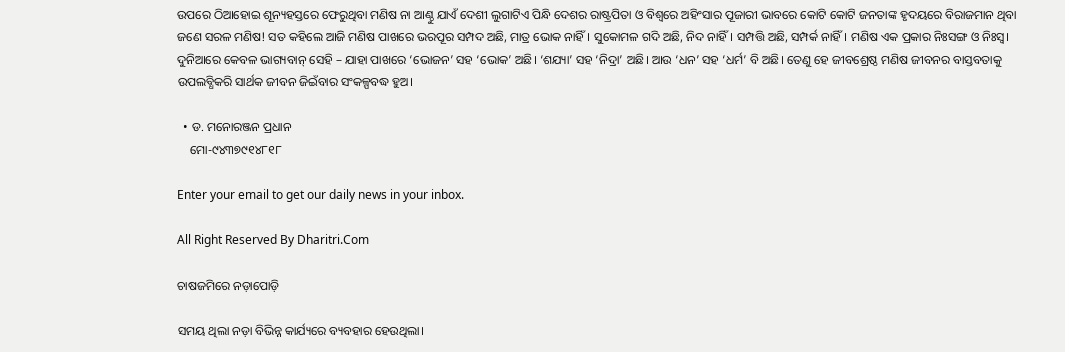ଉପରେ ଠିଆହୋଇ ଶୂନ୍ୟହସ୍ତରେ ଫେରୁଥିବା ମଣିଷ ନା ଆଣ୍ଠୁ ଯାଏଁ ଦେଶୀ ଲୁଗାଟିଏ ପିନ୍ଧି ଦେଶର ରାଷ୍ଟ୍ରପିତା ଓ ବିଶ୍ବରେ ଅହିଂସାର ପୂଜାରୀ ଭାବରେ କୋଟି କୋଟି ଜନତାଙ୍କ ହୃଦୟରେ ବିରାଜମାନ ଥିବା ଜଣେ ସରଳ ମଣିଷ! ସତ କହିଲେ ଆଜି ମଣିଷ ପାଖରେ ଭରପୂର ସମ୍ପଦ ଅଛି, ମାତ୍ର ଭୋକ ନାହିଁ। ସୁକୋମଳ ଗଦି ଅଛି, ନିଦ ନାହିଁ। ସମ୍ପତ୍ତି ଅଛି, ସମ୍ପର୍କ ନାହିଁ। ମଣିଷ ଏକ ପ୍ରକାର ନିଃସଙ୍ଗ ଓ ନିଃସ୍ବ। ଦୁନିଆରେ କେବଳ ଭାଗ୍ୟବାନ୍‌ ସେହି – ଯାହା ପାଖରେ ‘ଭୋଜନ’ ସହ ‘ଭୋକ’ ଅଛି। ‘ଶଯ୍ୟା’ ସହ ‘ନିଦ୍ରା’ ଅଛି। ଆଉ ‘ଧନ’ ସହ ‘ଧର୍ମ’ ବି ଅଛି। ତେଣୁ ହେ ଜୀବଶ୍ରେଷ୍ଠ ମଣିଷ ଜୀବନର ବାସ୍ତବତାକୁ ଉପଲବ୍ଧିକରି ସାର୍ଥକ ଜୀବନ ଜିଇଁବାର ସଂକଳ୍ପବଦ୍ଧ ହୁଅ।

  • ଡ. ମନୋରଞ୍ଜନ ପ୍ରଧାନ
    ମୋ-୯୪୩୭୯୧୪୮୧୮

Enter your email to get our daily news in your inbox.

All Right Reserved By Dharitri.Com

ଚାଷଜମିରେ ନଡ଼ାପୋଡ଼ି

ସମୟ ଥିଲା ନଡ଼ା ବିଭିନ୍ନ କାର୍ଯ୍ୟରେ ବ୍ୟବହାର ହେଉଥିଲା।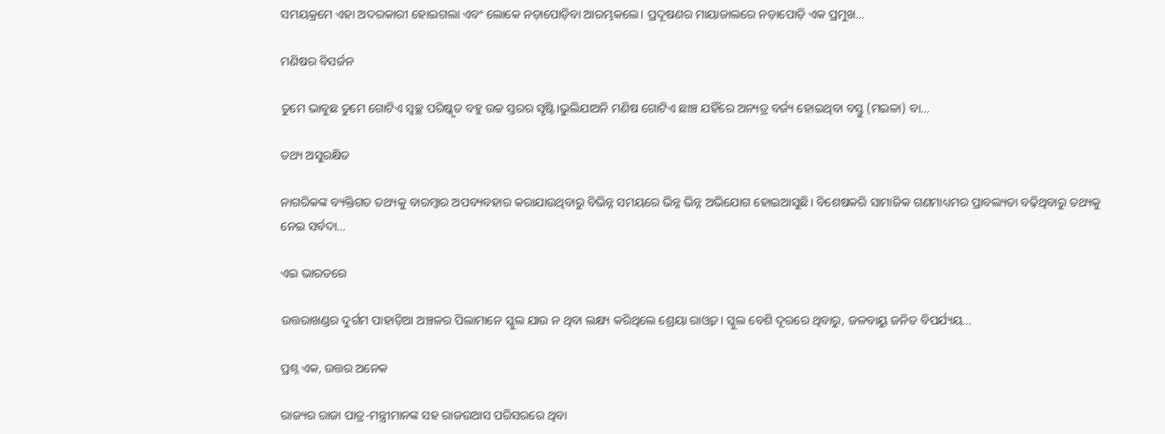ସମୟକ୍ରମେ ଏହା ଅଦରକାରୀ ହୋଇଗଲା ଏବଂ ଲୋକେ ନଡ଼ାପୋଡ଼ିବା ଆରମ୍ଭକଲେ। ପ୍ରଦୂଷଣର ମାୟାଜାଲରେ ନଡ଼ାପୋଡ଼ି ଏକ ପ୍ରମୁଖ…

ମଣିଷର ବିସର୍ଜନ

ତୁମେ ଭାବୁଛ ତୁମେ ଗୋଟିଏ ସ୍ବଚ୍ଛ ପରିଷ୍କୃତ ବହୁ ଉଚ୍ଚ ସ୍ତରର ସୃଷ୍ଟି।ଭୁଲିଯାଅନି ମଣିଷ ଗୋଟିଏ ଛାଞ୍ଚ ଯହିଁରେ ଅନ୍ୟତ୍ର ବର୍ଜ୍ୟ ହୋଇଥିବା ବସ୍ତୁ (ମଇଳା) ବା…

ତଥ୍ୟ ଅସୁରକ୍ଷିତ

ନାଗରିକଙ୍କ ବ୍ୟକ୍ତିଗତ ତଥ୍ୟକୁ ବାରମ୍ବାର ଅପବ୍ୟବହାର କରାଯାଉଥିବାରୁ ବିଭିନ୍ନ ସମୟରେ ଭିନ୍ନ ଭିନ୍ନ ଅଭିଯୋଗ ହୋଇଆସୁଛି। ବିଶେଷକରି ସାମାଜିକ ଗଣମାଧ୍ୟମର ପ୍ରାବଲ୍ୟତା ବଢ଼ିଥିବାରୁ ତଥ୍ୟକୁ ନେଇ ସର୍ବଦା…

ଏଇ ଭାରତରେ

ଉତ୍ତରାଖଣ୍ଡର ଦୁର୍ଗମ ପାହାଡ଼ିଆ ଅଞ୍ଚଳର ପିଲାମାନେ ସ୍କୁଲ ଯାଉ ନ ଥିବା ଲକ୍ଷ୍ୟ କରିଥିଲେ ଶ୍ରେୟା ରାଓ୍ବତ। ସ୍କୁଲ ବେଶି ଦୂରରେ ଥିବାରୁ, ଜଳବାୟୁ ଜନିତ ବିପର୍ଯ୍ୟୟ…

ପ୍ରଶ୍ନ ଏକ, ଉତ୍ତର ଅନେକ

ରାଜ୍ୟର ରାଜା ପାତ୍ର-ମନ୍ତ୍ରୀମାନଙ୍କ ସହ ରାଜଉଆସ ପରିସରରେ ଥିବା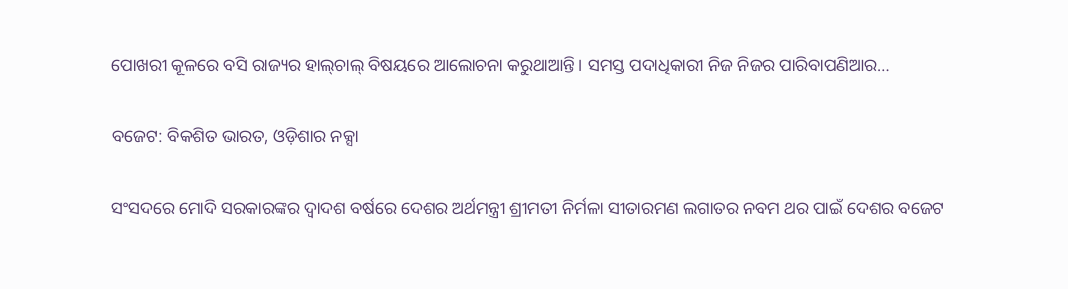ପୋଖରୀ କୂଳରେ ବସି ରାଜ୍ୟର ହାଲ୍‌ଚାଲ୍‌ ବିଷୟରେ ଆଲୋଚନା କରୁଥାଆନ୍ତି। ସମସ୍ତ ପଦାଧିକାରୀ ନିଜ ନିଜର ପାରିବାପଣିଆର…

ବଜେଟ: ବିକଶିତ ଭାରତ, ଓଡ଼ିଶାର ନକ୍ସା

ସଂସଦରେ ମୋଦି ସରକାରଙ୍କର ଦ୍ୱାଦଶ ବର୍ଷରେ ଦେଶର ଅର୍ଥମନ୍ତ୍ରୀ ଶ୍ରୀମତୀ ନିର୍ମଳା ସୀତାରମଣ ଲଗାତର ନବମ ଥର ପାଇଁ ଦେଶର ବଜେଟ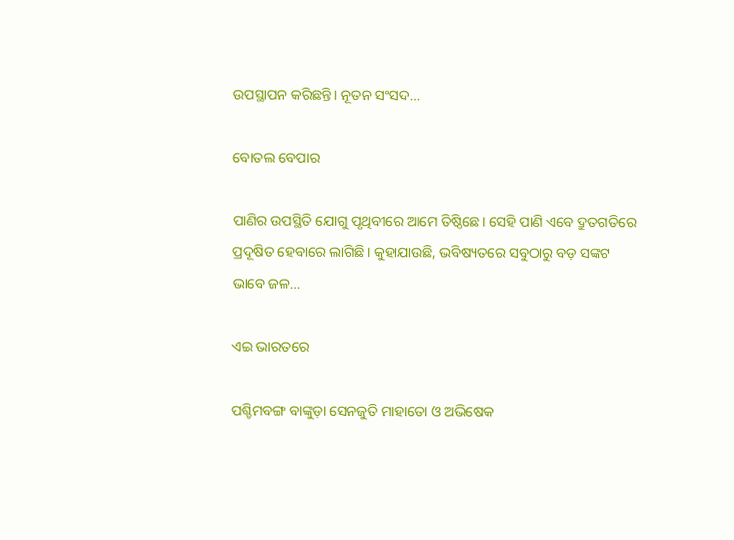ଉପସ୍ଥାପନ କରିଛନ୍ତି। ନୂତନ ସଂସଦ…

ବୋତଲ ବେପାର

ପାଣିର ଉପସ୍ଥିତି ଯୋଗୁ ପୃଥିବୀରେ ଆମେ ତିଷ୍ଠିଛେ। ସେହି ପାଣି ଏବେ ଦ୍ରୁତଗତିରେ ପ୍ରଦୂଷିତ ହେବାରେ ଲାଗିଛି। କୁହାଯାଉଛି, ଭବିଷ୍ୟତରେ ସବୁଠାରୁ ବଡ଼ ସଙ୍କଟ ଭାବେ ଜଳ…

ଏଇ ଭାରତରେ

ପଶ୍ଚିମବଙ୍ଗ ବାଙ୍କୁଡ଼ା ସେନଜୁତି ମାହାତୋ ଓ ଅଭିଷେକ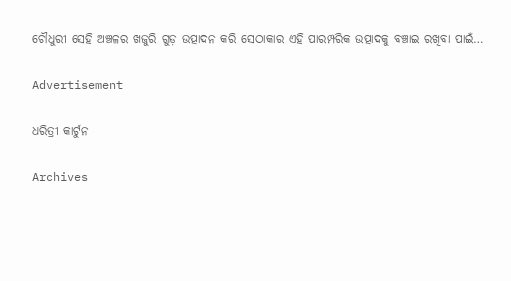ଚୌଧୁରୀ ସେହି ଅଞ୍ଚଳର ଖଜୁରି ଗୁଡ଼ ଉତ୍ପାଦନ କରି ସେଠାକାର ଏହି ପାରମ୍ପରିକ ଉତ୍ପାଦକୁ ବଞ୍ଚାଇ ରଖିବା ପାଇଁ…

Advertisement

ଧରିତ୍ରୀ କାର୍ଟୁନ

Archives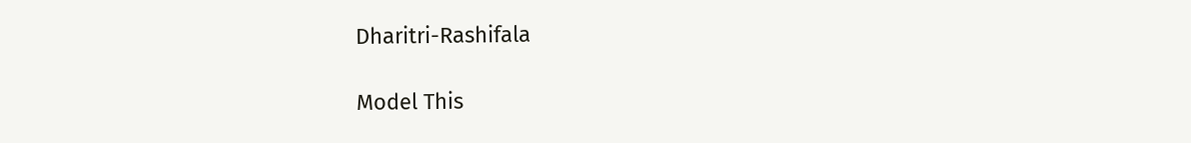Dharitri-Rashifala

Model This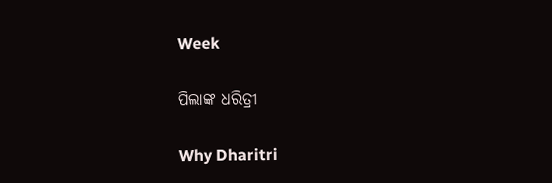Week

ପିଲାଙ୍କ ଧରିତ୍ରୀ

Why Dharitri